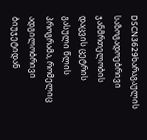DSCN3629ხარაგაულის საზოგადოებრივი ჯანმრთელობის დაცვის ცეტრის გასული წლის პროგრამა, რომელიც ადგილობრივი ბიუჯეტიდან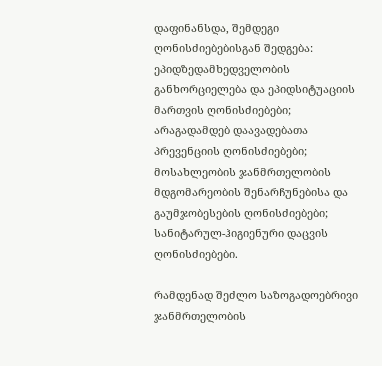დაფინანსდა, შემდეგი ღონისძიებებისგან შედგება:
ეპიდზედამხედველობის განხორციელება და ეპიდსიტუაციის მართვის ღონისძიებები;
არაგადამდებ დაავადებათა პრევენციის ღონისძიებები;
მოსახლეობის ჯანმრთელობის მდგომარეობის შენარჩუნებისა და გაუმჯობესების ღონისძიებები;
სანიტარულ-ჰიგიენური დაცვის ღონისძიებები.

რამდენად შეძლო საზოგადოებრივი ჯანმრთელობის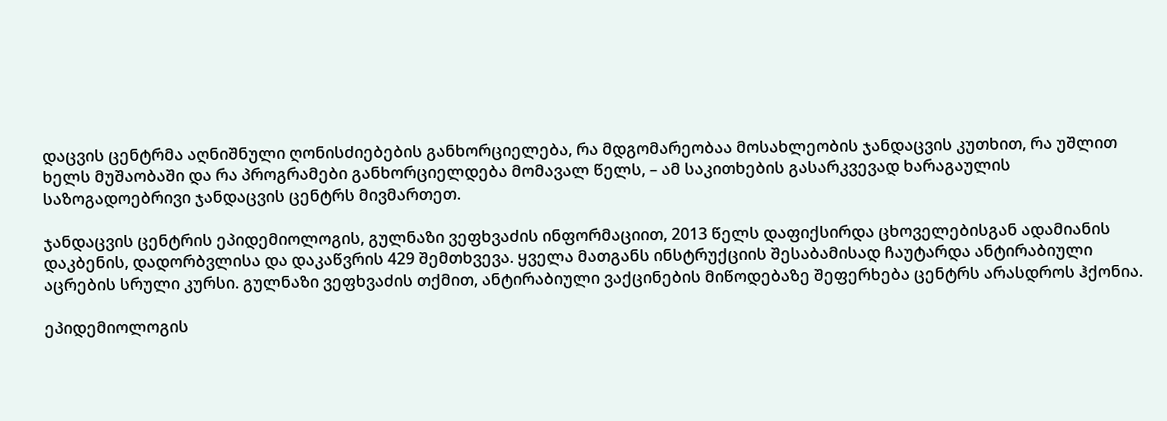დაცვის ცენტრმა აღნიშნული ღონისძიებების განხორციელება, რა მდგომარეობაა მოსახლეობის ჯანდაცვის კუთხით, რა უშლით ხელს მუშაობაში და რა პროგრამები განხორციელდება მომავალ წელს, – ამ საკითხების გასარკვევად ხარაგაულის საზოგადოებრივი ჯანდაცვის ცენტრს მივმართეთ.

ჯანდაცვის ცენტრის ეპიდემიოლოგის, გულნაზი ვეფხვაძის ინფორმაციით, 2013 წელს დაფიქსირდა ცხოველებისგან ადამიანის დაკბენის, დადორბვლისა და დაკაწვრის 429 შემთხვევა. ყველა მათგანს ინსტრუქციის შესაბამისად ჩაუტარდა ანტირაბიული აცრების სრული კურსი. გულნაზი ვეფხვაძის თქმით, ანტირაბიული ვაქცინების მიწოდებაზე შეფერხება ცენტრს არასდროს ჰქონია.

ეპიდემიოლოგის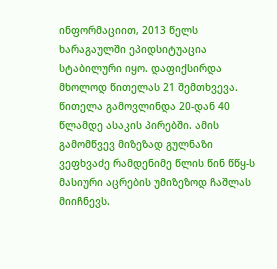ინფორმაციით, 2013 წელს ხარაგაულში ეპიდსიტუაცია სტაბილური იყო. დაფიქსირდა მხოლოდ წითელას 21 შემთხვევა. წითელა გამოვლინდა 20-დან 40 წლამდე ასაკის პირებში. ამის გამომწვევ მიზეზად გულნაზი ვეფხვაძე რამდენიმე წლის წინ წწყ-ს მასიური აცრების უმიზეზოდ ჩაშლას მიიჩნევს.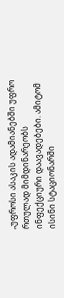„უფროსი ასაკის ადამიანებში უფრო რთულად მიმდინარეობს ინფექციური დაავადებები. ამიტომ ისინი სტაციონარში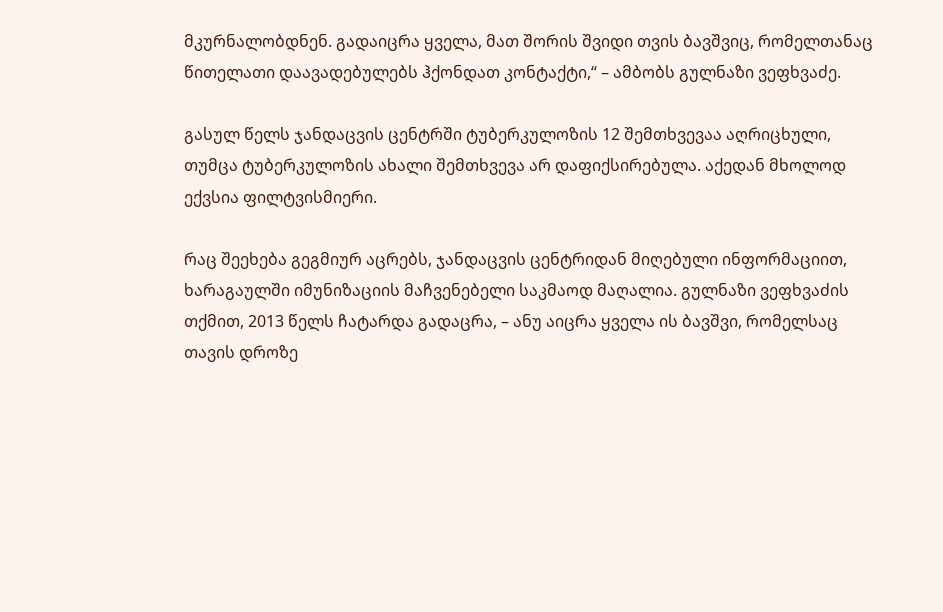მკურნალობდნენ. გადაიცრა ყველა, მათ შორის შვიდი თვის ბავშვიც, რომელთანაც წითელათი დაავადებულებს ჰქონდათ კონტაქტი,“ – ამბობს გულნაზი ვეფხვაძე.

გასულ წელს ჯანდაცვის ცენტრში ტუბერკულოზის 12 შემთხვევაა აღრიცხული, თუმცა ტუბერკულოზის ახალი შემთხვევა არ დაფიქსირებულა. აქედან მხოლოდ ექვსია ფილტვისმიერი.

რაც შეეხება გეგმიურ აცრებს, ჯანდაცვის ცენტრიდან მიღებული ინფორმაციით, ხარაგაულში იმუნიზაციის მაჩვენებელი საკმაოდ მაღალია. გულნაზი ვეფხვაძის თქმით, 2013 წელს ჩატარდა გადაცრა, – ანუ აიცრა ყველა ის ბავშვი, რომელსაც თავის დროზე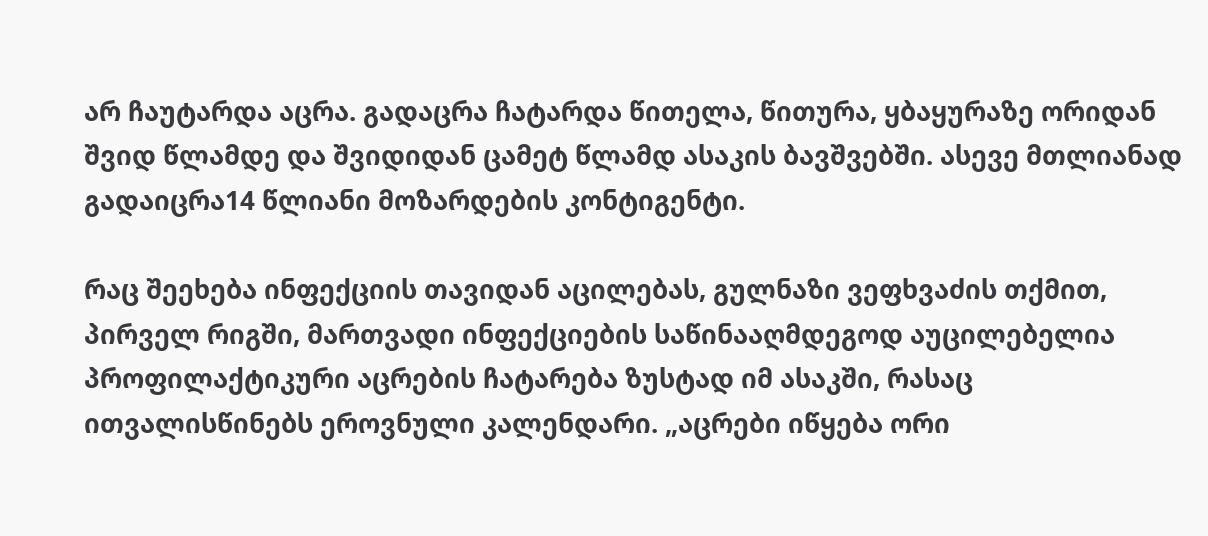არ ჩაუტარდა აცრა. გადაცრა ჩატარდა წითელა, წითურა, ყბაყურაზე ორიდან შვიდ წლამდე და შვიდიდან ცამეტ წლამდ ასაკის ბავშვებში. ასევე მთლიანად გადაიცრა14 წლიანი მოზარდების კონტიგენტი.

რაც შეეხება ინფექციის თავიდან აცილებას, გულნაზი ვეფხვაძის თქმით, პირველ რიგში, მართვადი ინფექციების საწინააღმდეგოდ აუცილებელია პროფილაქტიკური აცრების ჩატარება ზუსტად იმ ასაკში, რასაც ითვალისწინებს ეროვნული კალენდარი. „აცრები იწყება ორი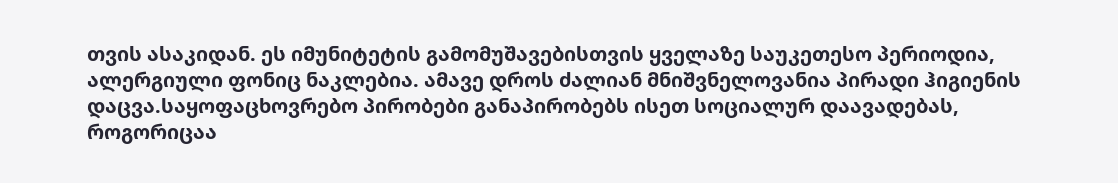თვის ასაკიდან. ეს იმუნიტეტის გამომუშავებისთვის ყველაზე საუკეთესო პერიოდია, ალერგიული ფონიც ნაკლებია. ამავე დროს ძალიან მნიშვნელოვანია პირადი ჰიგიენის დაცვა.საყოფაცხოვრებო პირობები განაპირობებს ისეთ სოციალურ დაავადებას, როგორიცაა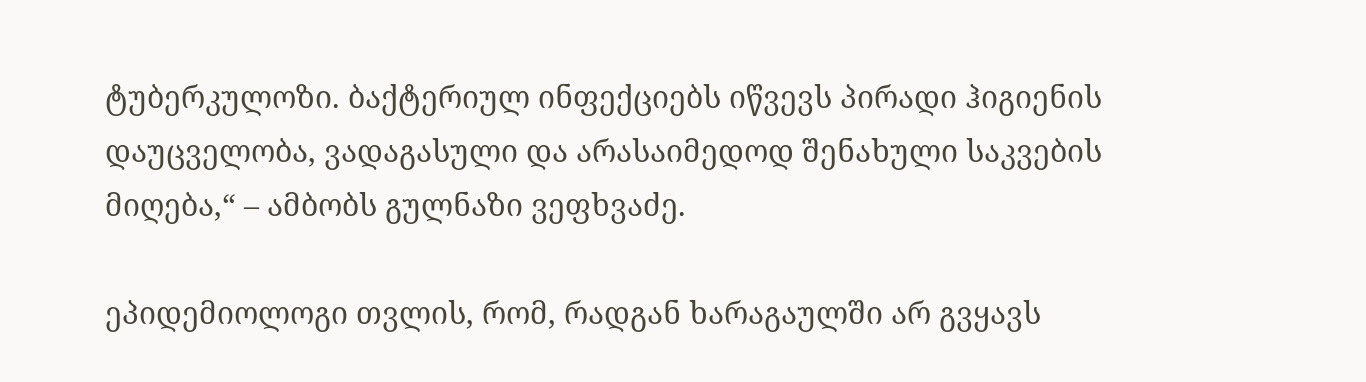ტუბერკულოზი. ბაქტერიულ ინფექციებს იწვევს პირადი ჰიგიენის დაუცველობა, ვადაგასული და არასაიმედოდ შენახული საკვების მიღება,“ – ამბობს გულნაზი ვეფხვაძე.

ეპიდემიოლოგი თვლის, რომ, რადგან ხარაგაულში არ გვყავს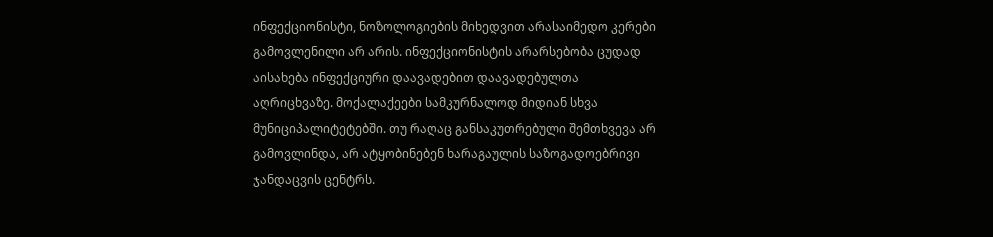ინფექციონისტი, ნოზოლოგიების მიხედვით არასაიმედო კერები გამოვლენილი არ არის. ინფექციონისტის არარსებობა ცუდად აისახება ინფექციური დაავადებით დაავადებულთა აღრიცხვაზე. მოქალაქეები სამკურნალოდ მიდიან სხვა მუნიციპალიტეტებში. თუ რაღაც განსაკუთრებული შემთხვევა არ გამოვლინდა, არ ატყობინებენ ხარაგაულის საზოგადოებრივი ჯანდაცვის ცენტრს.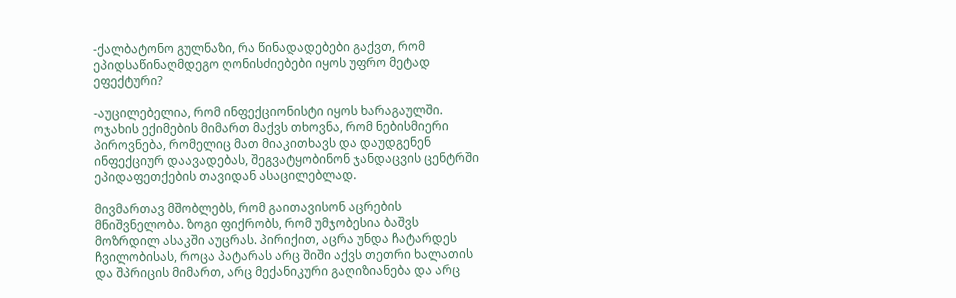-ქალბატონო გულნაზი, რა წინადადებები გაქვთ, რომ  ეპიდსაწინაღმდეგო ღონისძიებები იყოს უფრო მეტად ეფექტური?

-აუცილებელია, რომ ინფექციონისტი იყოს ხარაგაულში. ოჯახის ექიმების მიმართ მაქვს თხოვნა, რომ ნებისმიერი პიროვნება, რომელიც მათ მიაკითხავს და დაუდგენენ ინფექციურ დაავადებას, შეგვატყობინონ ჯანდაცვის ცენტრში ეპიდაფეთქების თავიდან ასაცილებლად.

მივმართავ მშობლებს, რომ გაითავისონ აცრების მნიშვნელობა. ზოგი ფიქრობს, რომ უმჯობესია ბაშვს მოზრდილ ასაკში აუცრას. პირიქით, აცრა უნდა ჩატარდეს ჩვილობისას, როცა პატარას არც შიში აქვს თეთრი ხალათის და შპრიცის მიმართ, არც მექანიკური გაღიზიანება და არც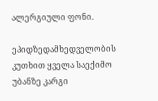ალერგიული ფონი.

ეპიდზედამხედველობის კუთხით ყველა საექიმო უბანზე კარგი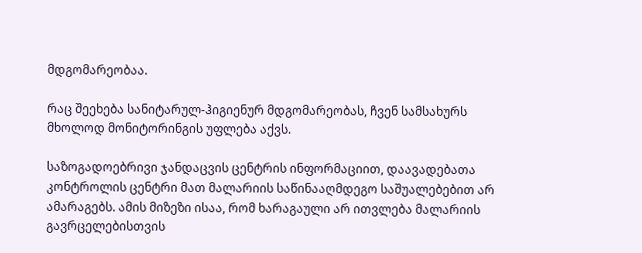მდგომარეობაა.

რაც შეეხება სანიტარულ-ჰიგიენურ მდგომარეობას, ჩვენ სამსახურს  მხოლოდ მონიტორინგის უფლება აქვს.

საზოგადოებრივი ჯანდაცვის ცენტრის ინფორმაციით, დაავადებათა კონტროლის ცენტრი მათ მალარიის საწინააღმდეგო საშუალებებით არ ამარაგებს. ამის მიზეზი ისაა, რომ ხარაგაული არ ითვლება მალარიის გავრცელებისთვის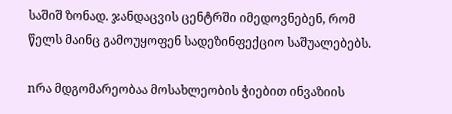საშიშ ზონად. ჯანდაცვის ცენტრში იმედოვნებენ, რომ წელს მაინც გამოუყოფენ სადეზინფექციო საშუალებებს.

nრა მდგომარეობაა მოსახლეობის ჭიებით ინვაზიის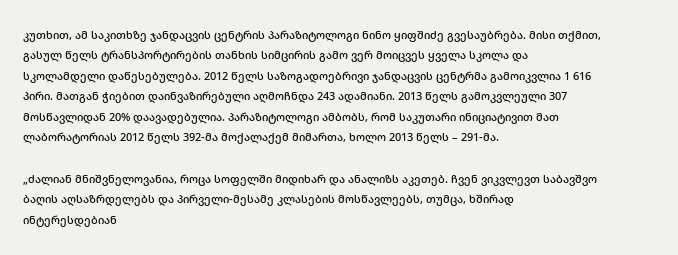კუთხით, ამ საკითხზე ჯანდაცვის ცენტრის პარაზიტოლოგი ნინო ყიფშიძე გვესაუბრება. მისი თქმით, გასულ წელს ტრანსპორტირების თანხის სიმცირის გამო ვერ მოიცვეს ყველა სკოლა და სკოლამდელი დაწესებულება. 2012 წელს საზოგადოებრივი ჯანდაცვის ცენტრმა გამოიკვლია 1 616 პირი. მათგან ჭიებით დაინვაზირებული აღმოჩნდა 243 ადამიანი. 2013 წელს გამოკვლეული 307 მოსწავლიდან 20% დაავადებულია. პარაზიტოლოგი ამბობს, რომ საკუთარი ინიციატივით მათ ლაბორატორიას 2012 წელს 392-მა მოქალაქემ მიმართა, ხოლო 2013 წელს – 291-მა.

„ძალიან მნიშვნელოვანია, როცა სოფელში მიდიხარ და ანალიზს აკეთებ. ჩვენ ვიკვლევთ საბავშვო ბაღის აღსაზრდელებს და პირველი-მესამე კლასების მოსწავლეებს, თუმცა, ხშირად ინტერესდებიან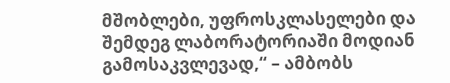მშობლები, უფროსკლასელები და შემდეგ ლაბორატორიაში მოდიან გამოსაკვლევად,“ – ამბობს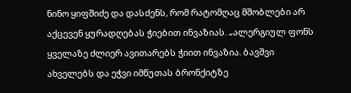ნინო ყიფშიძე და დასძენს, რომ რატომღაც მშობლები არ აქცევენ ყურადღებას ჭიებით ინვაზიას. „ალერგიულ ფონს ყველაზე ძლიერ ავითარებს ჭიით ინვაზია. ბავშვი ახველებს და ეჭვი იმწუთას ბრონქიტზე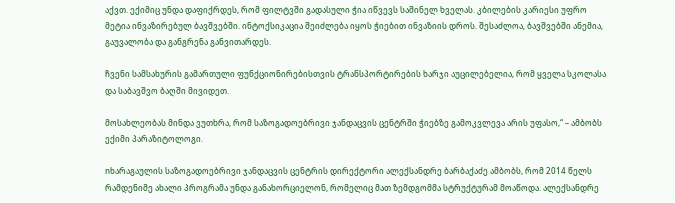აქვთ. ექიმიც უნდა დაფიქრდეს, რომ ფილტვში გადასული ჭია იწვევს საშინელ ხველას. კბილების კარიესი უფრო მეტია ინვაზირებულ ბავშვებში. ინტოქსიკაცია შეიძლება იყოს ჭიებით ინვაზიის დროს. შესაძლოა, ბავშვებში ანემია, გაუვალობა და განგრენა განვითარდეს.

ჩვენი სამსახურის გამართული ფუნქციონირებისთვის ტრანსპორტირების ხარჯი აუცილებელია, რომ ყველა სკოლასა და საბავშვო ბაღში მივიდეთ.

მოსახლეობას მინდა ვუთხრა, რომ საზოგადოებრივი ჯანდაცვის ცენტრში ჭიებზე გამოკვლევა არის უფასო,“ – ამბობს ექიმი პარაზიტოლოგი.

nხარაგაულის საზოგადოებრივი ჯანდაცვის ცენტრის დირექტორი ალექსანდრე ბარბაქაძე ამბობს, რომ 2014 წელს რამდენიმე ახალი პროგრამა უნდა განახორციელონ, რომელიც მათ ზემდგომმა სტრუქტურამ მოაწოდა. ალექსანდრე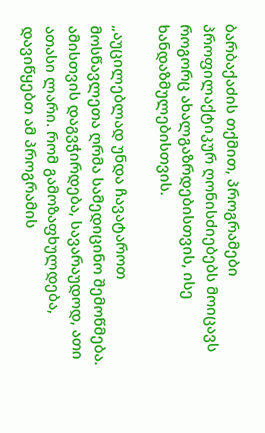ბარბაქაძის თქმით, პროგრამები პროფილაქტიკურ ღონისძიებებს მოიცავს როგორც ახალგაზრდებისთვის, ისე ხანდაზმულებისთვის.

„აუცილებლად უნდა ჩავატაროთ მოსწავლეთა ღრმა სამედიცინო შემოწმება. ამისთვის დაგვჭირდება, სავარაუდოდ, ათი ათასი ლარი. რომ გამოზაფხულდება, დავიწყებთ ამ პროგრამის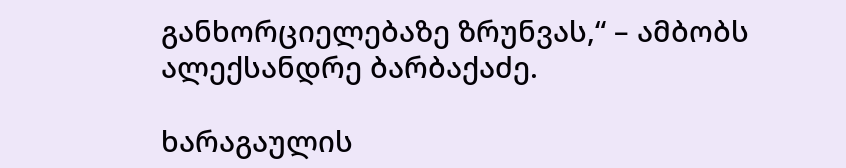განხორციელებაზე ზრუნვას,“ – ამბობს ალექსანდრე ბარბაქაძე.

ხარაგაულის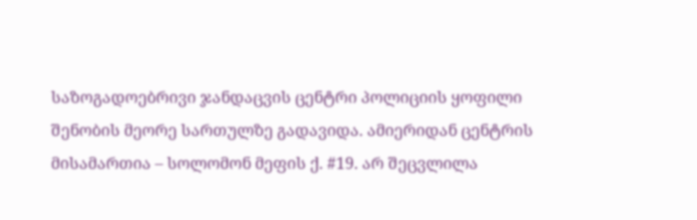საზოგადოებრივი ჯანდაცვის ცენტრი პოლიციის ყოფილი შენობის მეორე სართულზე გადავიდა. ამიერიდან ცენტრის მისამართია – სოლომონ მეფის ქ. #19. არ შეცვლილა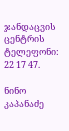ჯანდაცვის ცენტრის ტელეფონი: 22 17 47.

ნინო კაპანაძე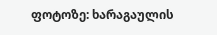ფოტოზე: ხარაგაულის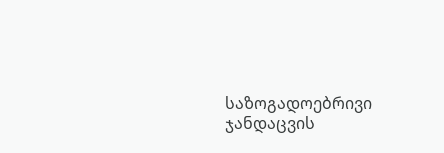საზოგადოებრივი ჯანდაცვის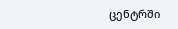ცენტრში